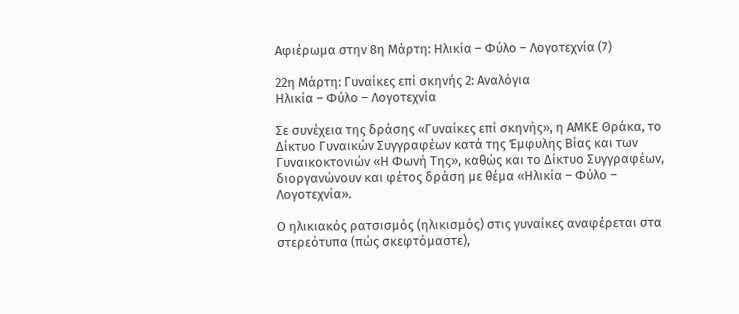Αφιέρωμα στην 8η Μάρτη: Ηλικία – Φύλο – Λογοτεχνία (7)

22η Μάρτη: Γυναίκες επί σκηνής 2: Αναλόγια
Ηλικία – Φύλο – Λογοτεχνία

Σε συνέχεια της δράσης «Γυναίκες επί σκηνής», η ΑΜΚΕ Θράκα, το Δίκτυο Γυναικών Συγγραφέων κατά της Έμφυλης Βίας και των Γυναικοκτονιών «Η Φωνή Της», καθώς και το Δίκτυο Συγγραφέων, διοργανώνουν και φέτος δράση με θέμα «Ηλικία – Φύλο – Λογοτεχνία».

Ο ηλικιακός ρατσισμός (ηλικισμός) στις γυναίκες αναφέρεται στα στερεότυπα (πώς σκεφτόμαστε),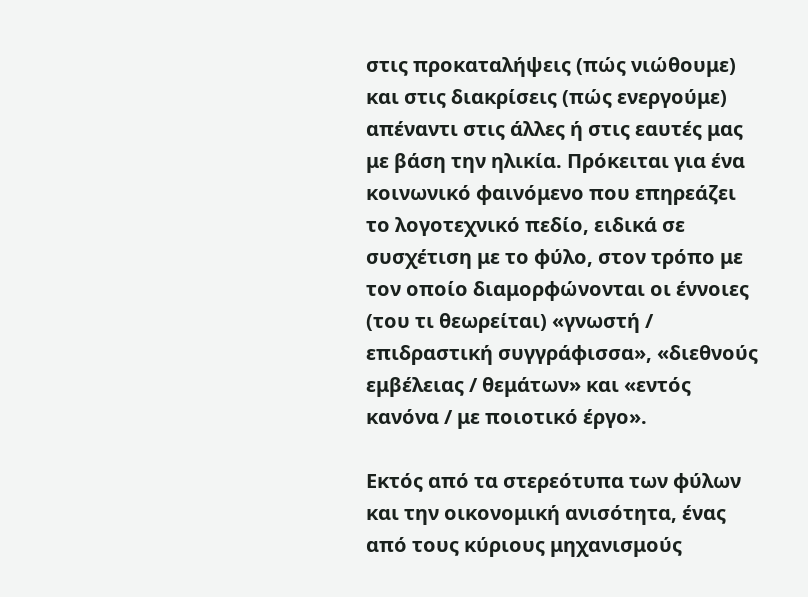στις προκαταλήψεις (πώς νιώθουμε) και στις διακρίσεις (πώς ενεργούμε) απέναντι στις άλλες ή στις εαυτές μας με βάση την ηλικία. Πρόκειται για ένα κοινωνικό φαινόμενο που επηρεάζει το λογοτεχνικό πεδίο, ειδικά σε συσχέτιση με το φύλο, στον τρόπο με τον οποίο διαμορφώνονται οι έννοιες (του τι θεωρείται) «γνωστή / επιδραστική συγγράφισσα», «διεθνούς εμβέλειας / θεμάτων» και «εντός κανόνα / με ποιοτικό έργο».

Εκτός από τα στερεότυπα των φύλων και την οικονομική ανισότητα, ένας από τους κύριους μηχανισμούς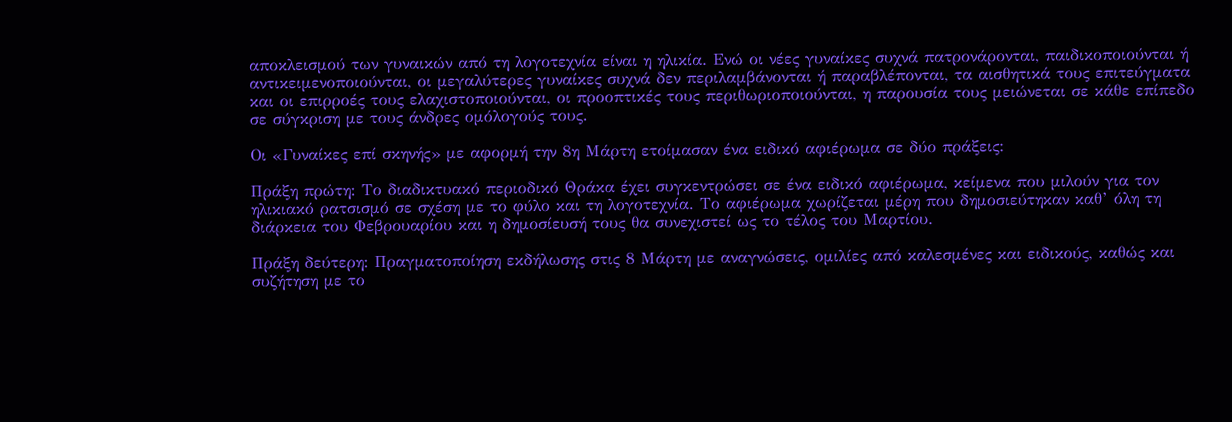αποκλεισμού των γυναικών από τη λογοτεχνία είναι η ηλικία. Ενώ οι νέες γυναίκες συχνά πατρονάρονται, παιδικοποιούνται ή αντικειμενοποιούνται, οι μεγαλύτερες γυναίκες συχνά δεν περιλαμβάνονται ή παραβλέπονται, τα αισθητικά τους επιτεύγματα και οι επιρροές τους ελαχιστοποιούνται, οι προοπτικές τους περιθωριοποιούνται, η παρουσία τους μειώνεται σε κάθε επίπεδο σε σύγκριση με τους άνδρες ομόλογούς τους.

Οι «Γυναίκες επί σκηνής» με αφορμή την 8η Μάρτη ετοίμασαν ένα ειδικό αφιέρωμα σε δύο πράξεις:

Πράξη πρώτη: Το διαδικτυακό περιοδικό Θράκα έχει συγκεντρώσει σε ένα ειδικό αφιέρωμα, κείμενα που μιλούν για τον ηλικιακό ρατσισμό σε σχέση με το φύλο και τη λογοτεχνία. Το αφιέρωμα χωρίζεται μέρη που δημοσιεύτηκαν καθ’ όλη τη διάρκεια του Φεβρουαρίου και η δημοσίευσή τους θα συνεχιστεί ως το τέλος του Μαρτίου.

Πράξη δεύτερη: Πραγματοποίηση εκδήλωσης στις 8 Μάρτη με αναγνώσεις, ομιλίες από καλεσμένες και ειδικούς, καθώς και συζήτηση με το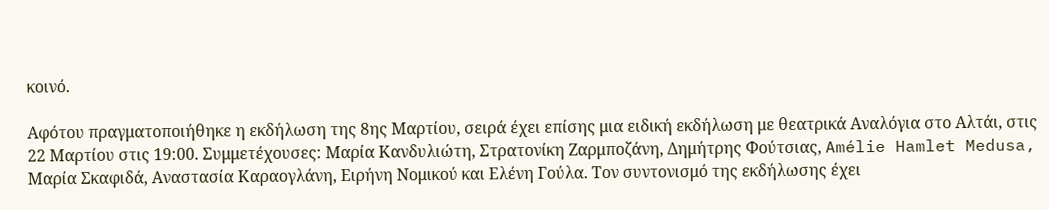κοινό.

Αφότου πραγματοποιήθηκε η εκδήλωση της 8ης Μαρτίου, σειρά έχει επίσης μια ειδική εκδήλωση με θεατρικά Αναλόγια στο Αλτάι, στις 22 Μαρτίου στις 19:00. Συμμετέχουσες: Μαρία Κανδυλιώτη, Στρατονίκη Ζαρμποζάνη, Δημήτρης Φούτσιας, Amélie Hamlet Medusa, Μαρία Σκαφιδά, Αναστασία Καραογλάνη, Ειρήνη Νομικού και Ελένη Γούλα. Τον συντονισμό της εκδήλωσης έχει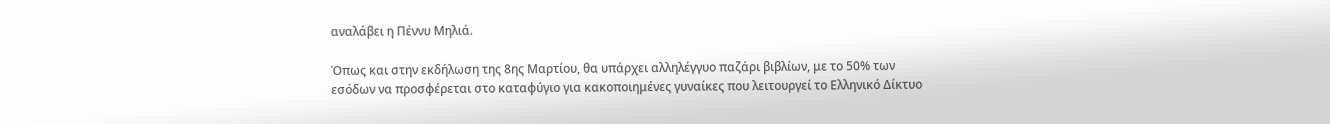αναλάβει η Πέννυ Μηλιά.

Όπως και στην εκδήλωση της 8ης Μαρτίου, θα υπάρχει αλληλέγγυο παζάρι βιβλίων, με το 50% των εσόδων να προσφέρεται στο καταφύγιο για κακοποιημένες γυναίκες που λειτουργεί το Ελληνικό Δίκτυο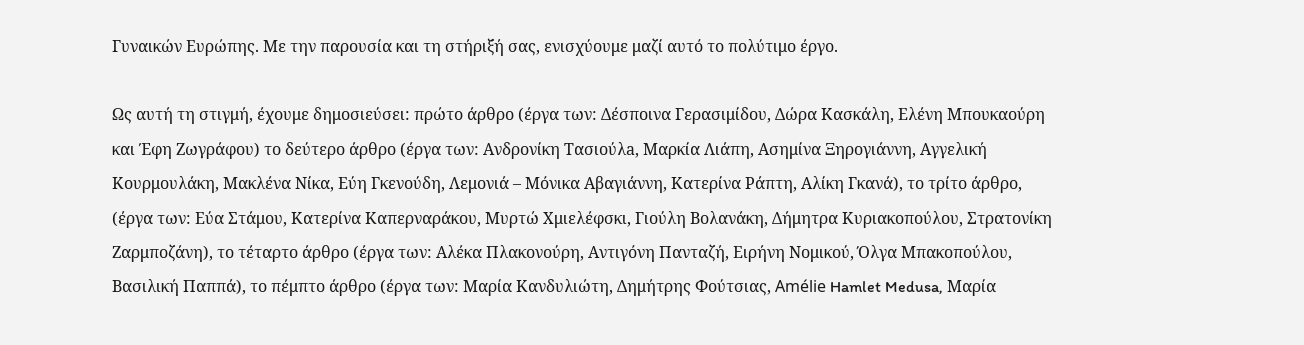Γυναικών Ευρώπης. Με την παρουσία και τη στήριξή σας, ενισχύουμε μαζί αυτό το πολύτιμο έργο.

Ως αυτή τη στιγμή, έχουμε δημοσιεύσει: πρώτο άρθρο (έργα των: Δέσποινα Γερασιμίδου, Δώρα Κασκάλη, Ελένη Μπουκαούρη και Έφη Ζωγράφου) το δεύτερο άρθρο (έργα των: Ανδρονίκη Τασιούλa, Μαρκία Λιάπη, Ασημίνα Ξηρογιάννη, Αγγελική Κουρμουλάκη, Μακλένα Νίκα, Εύη Γκενούδη, Λεμονιά – Μόνικα Αβαγιάννη, Κατερίνα Ράπτη, Αλίκη Γκανά), το τρίτο άρθρο, (έργα των: Εύα Στάμου, Κατερίνα Καπερναράκου, Μυρτώ Χμιελέφσκι, Γιούλη Βολανάκη, Δήμητρα Κυριακοπούλου, Στρατονίκη Ζαρμποζάνη), το τέταρτο άρθρο (έργα των: Αλέκα Πλακονούρη, Αντιγόνη Πανταζή, Ειρήνη Νομικού, Όλγα Μπακοπούλου, Βασιλική Παππά), το πέμπτο άρθρο (έργα των: Μαρία Κανδυλιώτη, Δημήτρης Φούτσιας, Amélie Hamlet Medusa, Μαρία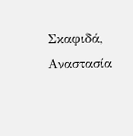Σκαφιδά, Αναστασία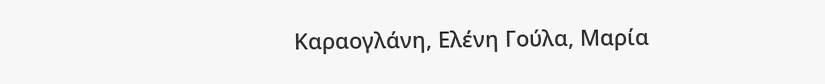Καραογλάνη, Ελένη Γούλα, Μαρία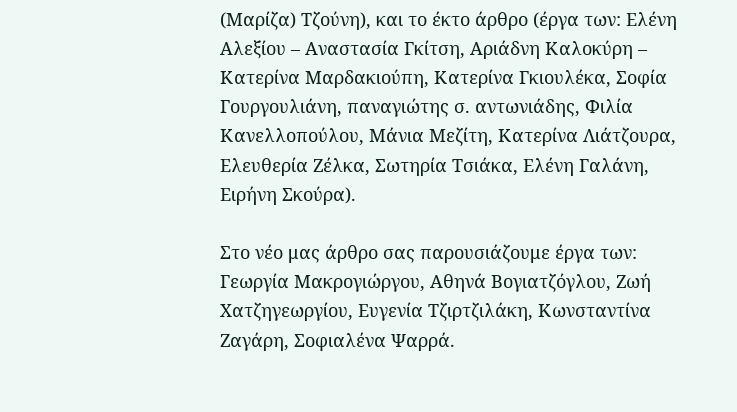(Μαρίζα) Τζούνη), και το έκτο άρθρο (έργα των: Ελένη Αλεξίου – Αναστασία Γκίτση, Αριάδνη Καλοκύρη – Κατερίνα Μαρδακιούπη, Κατερίνα Γκιουλέκα, Σοφία Γουργουλιάνη, παναγιώτης σ. αντωνιάδης, Φιλία Κανελλοπούλου, Μάνια Μεζίτη, Κατερίνα Λιάτζουρα, Ελευθερία Ζέλκα, Σωτηρία Τσιάκα, Ελένη Γαλάνη, Ειρήνη Σκούρα).

Στο νέο μας άρθρο σας παρουσιάζουμε έργα των: Γεωργία Μακρογιώργου, Αθηνά Βογιατζόγλου, Ζωή Χατζηγεωργίου, Ευγενία Τζιρτζιλάκη, Κωνσταντίνα Ζαγάρη, Σοφιαλένα Ψαρρά.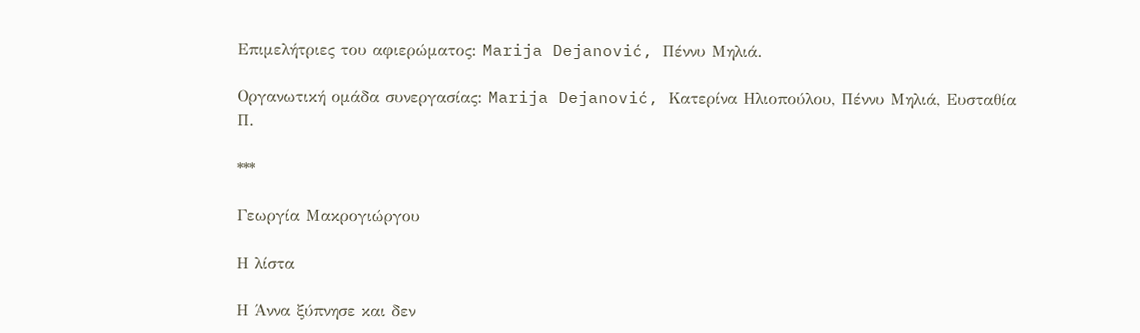Επιμελήτριες του αφιερώματος: Marija Dejanović, Πέννυ Μηλιά.

Οργανωτική ομάδα συνεργασίας: Marija Dejanović, Κατερίνα Ηλιοπούλου, Πέννυ Μηλιά, Ευσταθία Π.

***

Γεωργία Μακρογιώργου

Η λίστα

Η Άννα ξύπνησε και δεν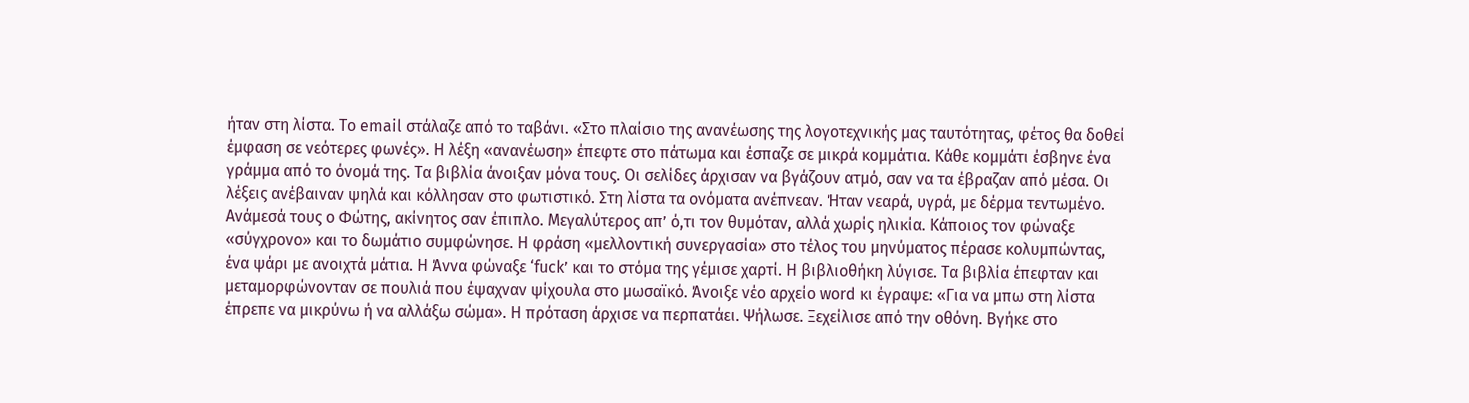ήταν στη λίστα. Το email στάλαζε από το ταβάνι. «Στο πλαίσιο της ανανέωσης της λογοτεχνικής μας ταυτότητας, φέτος θα δοθεί έμφαση σε νεότερες φωνές». Η λέξη «ανανέωση» έπεφτε στο πάτωμα και έσπαζε σε μικρά κομμάτια. Κάθε κομμάτι έσβηνε ένα γράμμα από το όνομά της. Τα βιβλία άνοιξαν μόνα τους. Οι σελίδες άρχισαν να βγάζουν ατμό, σαν να τα έβραζαν από μέσα. Οι λέξεις ανέβαιναν ψηλά και κόλλησαν στο φωτιστικό. Στη λίστα τα ονόματα ανέπνεαν. Ήταν νεαρά, υγρά, με δέρμα τεντωμένο. Ανάμεσά τους ο Φώτης, ακίνητος σαν έπιπλο. Μεγαλύτερος απ’ ό,τι τον θυμόταν, αλλά χωρίς ηλικία. Κάποιος τον φώναξε «σύγχρονο» και το δωμάτιο συμφώνησε. Η φράση «μελλοντική συνεργασία» στο τέλος του μηνύματος πέρασε κολυμπώντας, ένα ψάρι με ανοιχτά μάτια. Η Άννα φώναξε ‘fuck’ και το στόμα της γέμισε χαρτί. Η βιβλιοθήκη λύγισε. Τα βιβλία έπεφταν και μεταμορφώνονταν σε πουλιά που έψαχναν ψίχουλα στο μωσαϊκό. Άνοιξε νέο αρχείο word κι έγραψε: «Για να μπω στη λίστα έπρεπε να μικρύνω ή να αλλάξω σώμα». Η πρόταση άρχισε να περπατάει. Ψήλωσε. Ξεχείλισε από την οθόνη. Βγήκε στο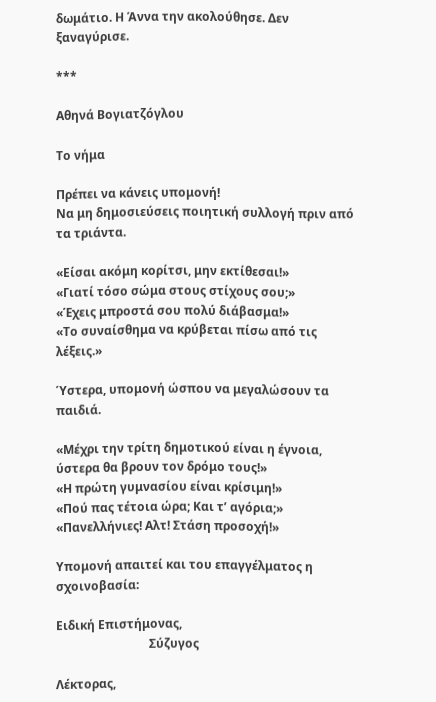δωμάτιο. Η Άννα την ακολούθησε. Δεν ξαναγύρισε.

***

Αθηνά Βογιατζόγλου

Tο νήμα

Πρέπει να κάνεις υπομονή!
Να μη δημοσιεύσεις ποιητική συλλογή πριν από τα τριάντα.

«Είσαι ακόμη κορίτσι, μην εκτίθεσαι!»
«Γιατί τόσο σώμα στους στίχους σου;»
«Έχεις μπροστά σου πολύ διάβασμα!»
«Το συναίσθημα να κρύβεται πίσω από τις λέξεις.»

Ύστερα, υπομονή ώσπου να μεγαλώσουν τα παιδιά.

«Μέχρι την τρίτη δημοτικού είναι η έγνοια, ύστερα θα βρουν τον δρόμο τους!»
«Η πρώτη γυμνασίου είναι κρίσιμη!»
«Πού πας τέτοια ώρα; Και τ’ αγόρια;»
«Πανελλήνιες! Αλτ! Στάση προσοχή!»

Υπομονή απαιτεί και του επαγγέλματος η σχοινοβασία:

Ειδική Επιστήμονας,
                               Σύζυγος

Λέκτορας,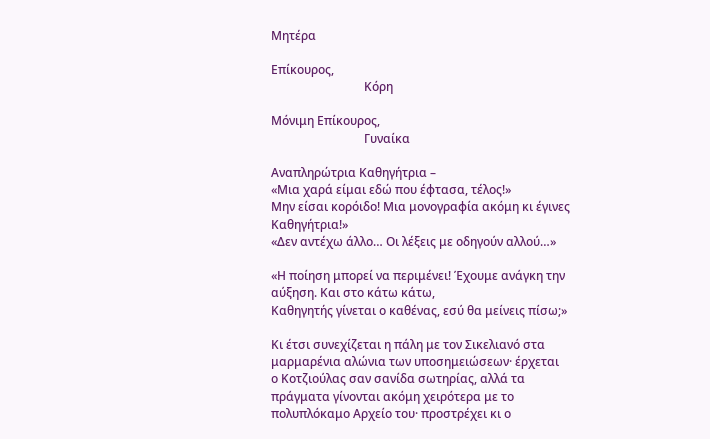Μητέρα

Επίκουρος,
                               Κόρη

Μόνιμη Επίκουρος,
                               Γυναίκα

Αναπληρώτρια Καθηγήτρια –
«Μια χαρά είμαι εδώ που έφτασα, τέλος!»
Μην είσαι κορόιδο! Μια μονογραφία ακόμη κι έγινες Καθηγήτρια!»
«Δεν αντέχω άλλο… Οι λέξεις με οδηγούν αλλού…»

«Η ποίηση μπορεί να περιμένει! Έχουμε ανάγκη την αύξηση. Και στο κάτω κάτω,
Καθηγητής γίνεται ο καθένας, εσύ θα μείνεις πίσω;»

Κι έτσι συνεχίζεται η πάλη με τον Σικελιανό στα μαρμαρένια αλώνια των υποσημειώσεων· έρχεται
ο Κοτζιούλας σαν σανίδα σωτηρίας, αλλά τα πράγματα γίνονται ακόμη χειρότερα με το
πολυπλόκαμο Αρχείο του· προστρέχει κι ο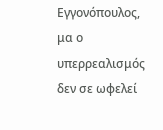Εγγονόπουλος, μα ο υπερρεαλισμός δεν σε ωφελεί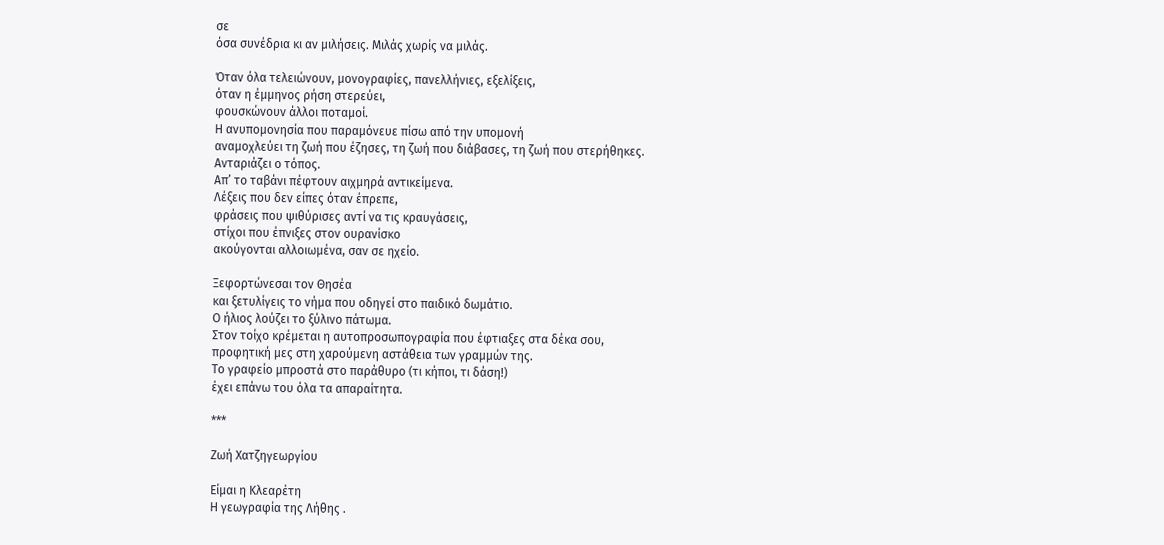σε
όσα συνέδρια κι αν μιλήσεις. Μιλάς χωρίς να μιλάς.

Όταν όλα τελειώνουν, μονογραφίες, πανελλήνιες, εξελίξεις,
όταν η έμμηνος ρήση στερεύει,
φουσκώνουν άλλοι ποταμοί.
Η ανυπομονησία που παραμόνευε πίσω από την υπομονή
αναμοχλεύει τη ζωή που έζησες, τη ζωή που διάβασες, τη ζωή που στερήθηκες.
Ανταριάζει ο τόπος.
Απ’ το ταβάνι πέφτουν αιχμηρά αντικείμενα.
Λέξεις που δεν είπες όταν έπρεπε,
φράσεις που ψιθύρισες αντί να τις κραυγάσεις,
στίχοι που έπνιξες στον ουρανίσκο
ακούγονται αλλοιωμένα, σαν σε ηχείο.

Ξεφορτώνεσαι τον Θησέα
και ξετυλίγεις το νήμα που οδηγεί στο παιδικό δωμάτιο.
Ο ήλιος λούζει το ξύλινο πάτωμα.
Στον τοίχο κρέμεται η αυτοπροσωπογραφία που έφτιαξες στα δέκα σου,
προφητική μες στη χαρούμενη αστάθεια των γραμμών της.
Το γραφείο μπροστά στο παράθυρο (τι κήποι, τι δάση!)
έχει επάνω του όλα τα απαραίτητα.

***

Ζωή Χατζηγεωργίου

Είμαι η Κλεαρέτη
Η γεωγραφία της Λήθης .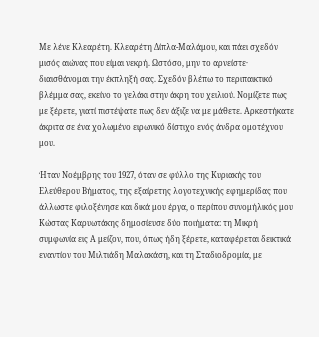Με λένε Κλεαρέτη. Κλεαρέτη Δίπλα-Μαλάμου, και πάει σχεδόν μισός αιώνας που είμαι νεκρή. Ωστόσο, μην το αρνείστε· διαισθάνομαι την έκπληξή σας. Σχεδόν βλέπω το περιπαικτικό βλέμμα σας, εκείνο το γελάκι στην άκρη του χειλιού. Νομίζετε πως με ξέρετε, γιατί πιστέψατε πως δεν άξιζε να με μάθετε. Αρκεστήκατε άκριτα σε ένα χολωμένο ειρωνικό δίστιχο ενός άνδρα ομοτέχνου μου.

Ήταν Νοέμβρης του 1927, όταν σε φύλλο της Κυριακής του Ελεύθερου Βήματος, της εξαίρετης λογοτεχνικής εφημερίδας που άλλωστε φιλοξένησε και δικά μου έργα, ο περίπου συνομήλικός μου Κώστας Καρυωτάκης δημοσίευσε δύο ποιήματα: τη Μικρή συμφωνία εις Α μείζον, που, όπως ήδη ξέρετε, καταφέρεται δεικτικά εναντίον του Μιλτιάδη Μαλακάση, και τη Σταδιοδρομία, με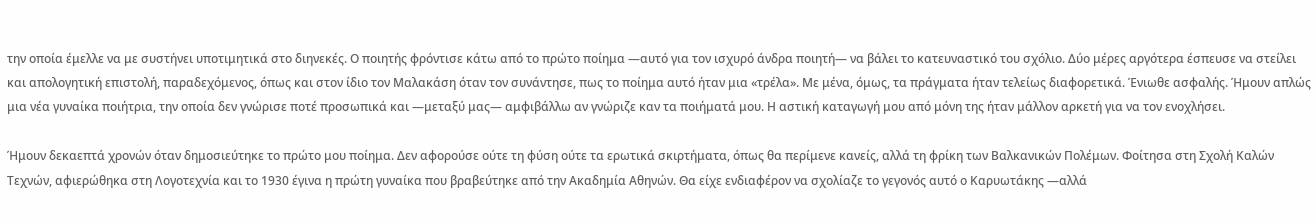την οποία έμελλε να με συστήνει υποτιμητικά στο διηνεκές. Ο ποιητής φρόντισε κάτω από το πρώτο ποίημα —αυτό για τον ισχυρό άνδρα ποιητή— να βάλει το κατευναστικό του σχόλιο. Δύο μέρες αργότερα έσπευσε να στείλει και απολογητική επιστολή, παραδεχόμενος, όπως και στον ίδιο τον Μαλακάση όταν τον συνάντησε, πως το ποίημα αυτό ήταν μια «τρέλα». Με μένα, όμως, τα πράγματα ήταν τελείως διαφορετικά. Ένιωθε ασφαλής. Ήμουν απλώς μια νέα γυναίκα ποιήτρια, την οποία δεν γνώρισε ποτέ προσωπικά και —μεταξύ μας— αμφιβάλλω αν γνώριζε καν τα ποιήματά μου. Η αστική καταγωγή μου από μόνη της ήταν μάλλον αρκετή για να τον ενοχλήσει.

Ήμουν δεκαεπτά χρονών όταν δημοσιεύτηκε το πρώτο μου ποίημα. Δεν αφορούσε ούτε τη φύση ούτε τα ερωτικά σκιρτήματα, όπως θα περίμενε κανείς, αλλά τη φρίκη των Βαλκανικών Πολέμων. Φοίτησα στη Σχολή Καλών Τεχνών, αφιερώθηκα στη Λογοτεχνία και το 1930 έγινα η πρώτη γυναίκα που βραβεύτηκε από την Ακαδημία Αθηνών. Θα είχε ενδιαφέρον να σχολίαζε το γεγονός αυτό ο Καρυωτάκης —αλλά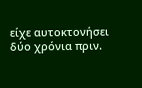είχε αυτοκτονήσει δύο χρόνια πριν.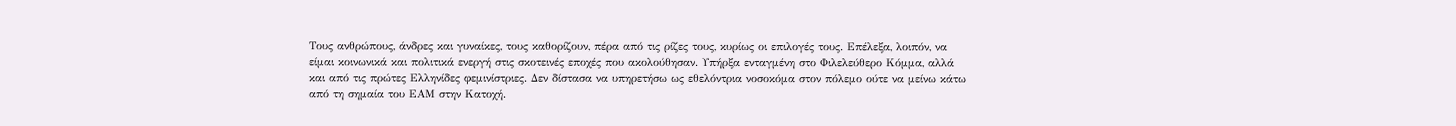Τους ανθρώπους, άνδρες και γυναίκες, τους καθορίζουν, πέρα από τις ρίζες τους, κυρίως οι επιλογές τους. Επέλεξα, λοιπόν, να είμαι κοινωνικά και πολιτικά ενεργή στις σκοτεινές εποχές που ακολούθησαν. Υπήρξα ενταγμένη στο Φιλελεύθερο Κόμμα, αλλά και από τις πρώτες Ελληνίδες φεμινίστριες. Δεν δίστασα να υπηρετήσω ως εθελόντρια νοσοκόμα στον πόλεμο ούτε να μείνω κάτω από τη σημαία του ΕΑΜ στην Κατοχή.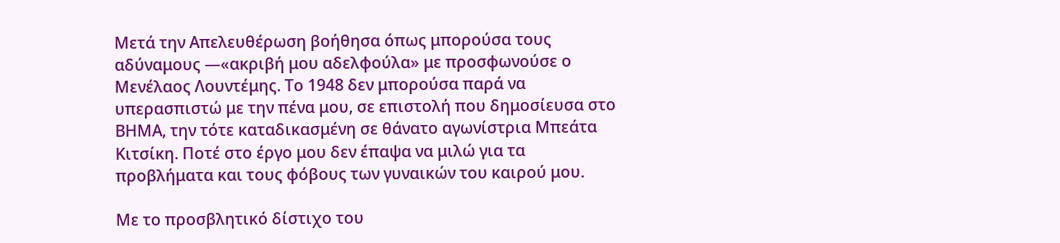Μετά την Απελευθέρωση βοήθησα όπως μπορούσα τους αδύναμους —«ακριβή μου αδελφούλα» με προσφωνούσε ο Μενέλαος Λουντέμης. Το 1948 δεν μπορούσα παρά να υπερασπιστώ με την πένα μου, σε επιστολή που δημοσίευσα στο ΒΗΜΑ, την τότε καταδικασμένη σε θάνατο αγωνίστρια Μπεάτα Κιτσίκη. Ποτέ στο έργο μου δεν έπαψα να μιλώ για τα προβλήματα και τους φόβους των γυναικών του καιρού μου.

Με το προσβλητικό δίστιχο του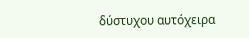δύστυχου αυτόχειρα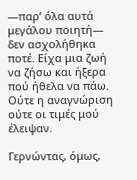—παρ’ όλα αυτά μεγάλου ποιητή— δεν ασχολήθηκα ποτέ. Είχα μια ζωή να ζήσω και ήξερα πού ήθελα να πάω. Ούτε η αναγνώριση ούτε οι τιμές μού έλειψαν.

Γερνώντας, όμως,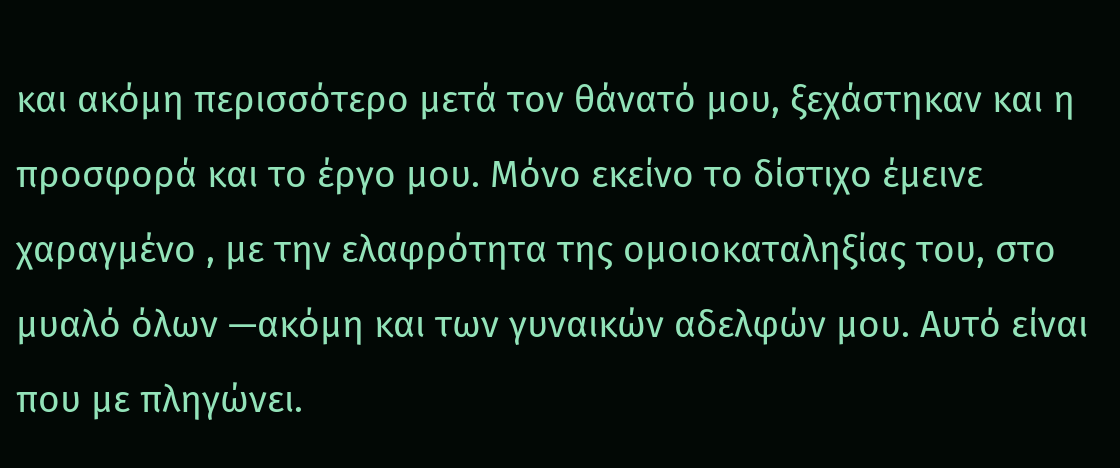και ακόμη περισσότερο μετά τον θάνατό μου, ξεχάστηκαν και η προσφορά και το έργο μου. Μόνο εκείνο το δίστιχο έμεινε χαραγμένο , με την ελαφρότητα της ομοιοκαταληξίας του, στο μυαλό όλων —ακόμη και των γυναικών αδελφών μου. Αυτό είναι που με πληγώνει.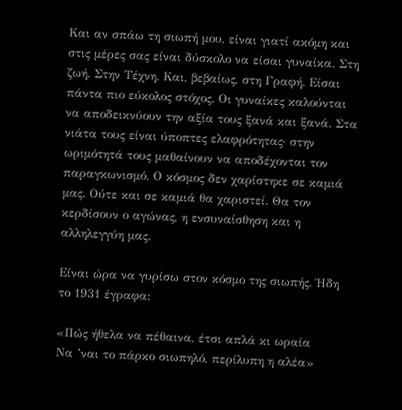Και αν σπάω τη σιωπή μου, είναι γιατί ακόμη και στις μέρες σας είναι δύσκολο να είσαι γυναίκα. Στη ζωή. Στην Τέχνη. Και, βεβαίως, στη Γραφή. Είσαι πάντα πιο εύκολος στόχος. Οι γυναίκες καλούνται να αποδεικνύουν την αξία τους ξανά και ξανά. Στα νιάτα τους είναι ύποπτες ελαφρότητας· στην ωριμότητά τους μαθαίνουν να αποδέχονται τον παραγκωνισμό. Ο κόσμος δεν χαρίστηκε σε καμιά μας. Ούτε και σε καμιά θα χαριστεί. Θα τον κερδίσουν ο αγώνας, η ενσυναίσθηση και η αλληλεγγύη μας.

Είναι ώρα να γυρίσω στον κόσμο της σιωπής. Ήδη το 1931 έγραφα:

«Πώς ήθελα να πέθαινα, έτσι απλά κι ωραία
Να ’ναι το πάρκο σιωπηλό, περίλυπη η αλέα»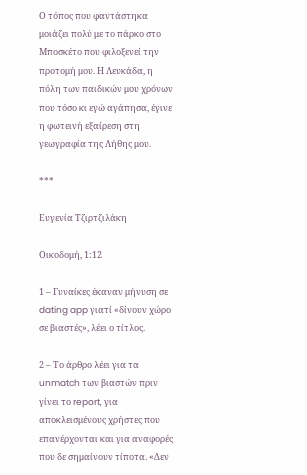Ο τόπος που φαντάστηκα μοιάζει πολύ με το πάρκο στο Μποσκέτο που φιλοξενεί την προτομή μου. Η Λευκάδα, η πόλη των παιδικών μου χρόνων που τόσο κι εγώ αγάπησα, έγινε η φωτεινή εξαίρεση στη γεωγραφία της Λήθης μου.

***

Ευγενία Τζιρτζιλάκη

Οικοδομή, 1:12

1 – Γυναίκες έκαναν μήνυση σε dating app γιατί «δίνουν χώρο σε βιαστές», λέει ο τίτλος.

2 – Το άρθρο λέει για τα unmatch των βιαστών πριν γίνει το report, για αποκλεισμένους χρήστες που επανέρχονται και για αναφορές που δε σημαίνουν τίποτα. «Δεν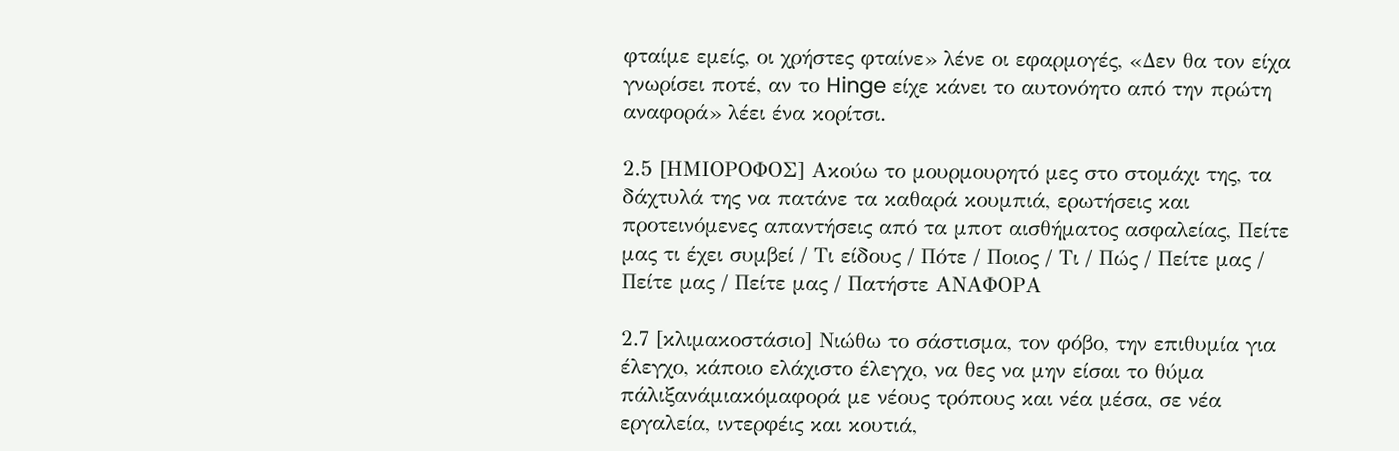φταίμε εμείς, οι χρήστες φταίνε» λένε οι εφαρμογές, «Δεν θα τον είχα γνωρίσει ποτέ, αν το Hinge είχε κάνει το αυτονόητο από την πρώτη αναφορά» λέει ένα κορίτσι.

2.5 [ΗΜΙΟΡΟΦΟΣ] Ακούω το μουρμουρητό μες στο στομάχι της, τα δάχτυλά της να πατάνε τα καθαρά κουμπιά, ερωτήσεις και προτεινόμενες απαντήσεις από τα μποτ αισθήματος ασφαλείας, Πείτε μας τι έχει συμβεί / Τι είδους / Πότε / Ποιος / Τι / Πώς / Πείτε μας / Πείτε μας / Πείτε μας / Πατήστε ΑΝΑΦΟΡΑ

2.7 [κλιμακοστάσιο] Νιώθω το σάστισμα, τον φόβο, την επιθυμία για έλεγχο, κάποιο ελάχιστο έλεγχο, να θες να μην είσαι το θύμα πάλιξανάμιακόμαφορά με νέους τρόπους και νέα μέσα, σε νέα εργαλεία, ιντερφέις και κουτιά,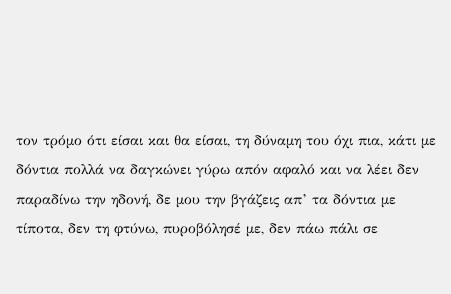τον τρόμο ότι είσαι και θα είσαι, τη δύναμη του όχι πια, κάτι με δόντια πολλά να δαγκώνει γύρω απόν αφαλό και να λέει δεν παραδίνω την ηδονή, δε μου την βγάζεις απ’ τα δόντια με τίποτα, δεν τη φτύνω, πυροβόλησέ με, δεν πάω πάλι σε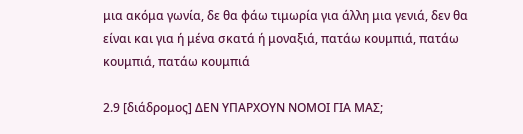μια ακόμα γωνία, δε θα φάω τιμωρία για άλλη μια γενιά, δεν θα είναι και για ή μένα σκατά ή μοναξιά, πατάω κουμπιά, πατάω κουμπιά, πατάω κουμπιά

2.9 [διάδρομος] ΔΕΝ ΥΠΑΡΧΟΥΝ ΝΟΜΟΙ ΓΙΑ ΜΑΣ;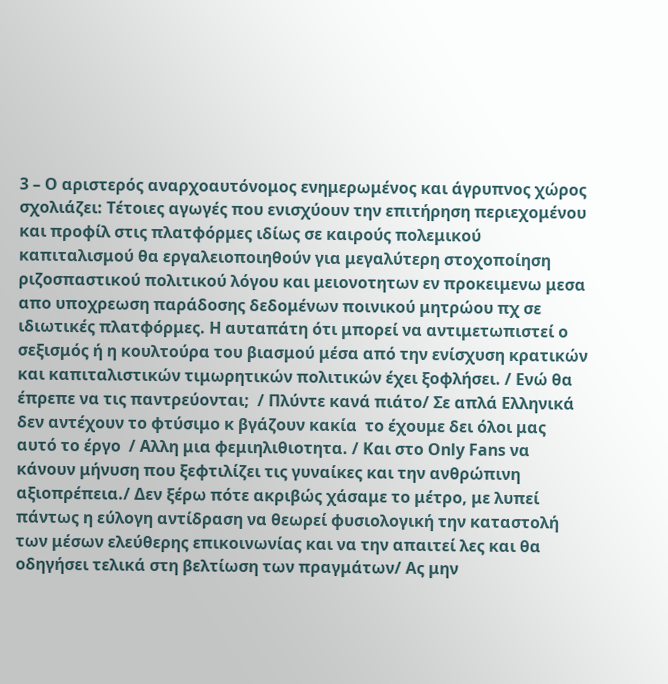3 – Ο αριστερός αναρχοαυτόνομος ενημερωμένος και άγρυπνος χώρος σχολιάζει: Τέτοιες αγωγές που ενισχύουν την επιτήρηση περιεχομένου και προφίλ στις πλατφόρμες ιδίως σε καιρούς πολεμικού καπιταλισμού θα εργαλειοποιηθούν για μεγαλύτερη στοχοποίηση ριζοσπαστικού πολιτικού λόγου και μειονοτητων εν προκειμενω μεσα απο υποχρεωση παράδοσης δεδομένων ποινικού μητρώου πχ σε ιδιωτικές πλατφόρμες. Η αυταπάτη ότι μπορεί να αντιμετωπιστεί ο σεξισμός ή η κουλτούρα του βιασμού μέσα από την ενίσχυση κρατικών και καπιταλιστικών τιμωρητικών πολιτικών έχει ξοφλήσει. / Ενώ θα έπρεπε να τις παντρεύονται;  / Πλύντε κανά πιάτο/ Σε απλά Ελληνικά δεν αντέχουν το φτύσιμο κ βγάζουν κακία  το έχουμε δει όλοι μας αυτό το έργο  / Αλλη μια φεμιηλιθιοτητα. / Και στο Only Fans να κάνουν μήνυση που ξεφτιλίζει τις γυναίκες και την ανθρώπινη αξιοπρέπεια./ Δεν ξέρω πότε ακριβώς χάσαμε το μέτρο, με λυπεί πάντως η εύλογη αντίδραση να θεωρεί φυσιολογική την καταστολή των μέσων ελεύθερης επικοινωνίας και να την απαιτεί λες και θα οδηγήσει τελικά στη βελτίωση των πραγμάτων/ Ας μην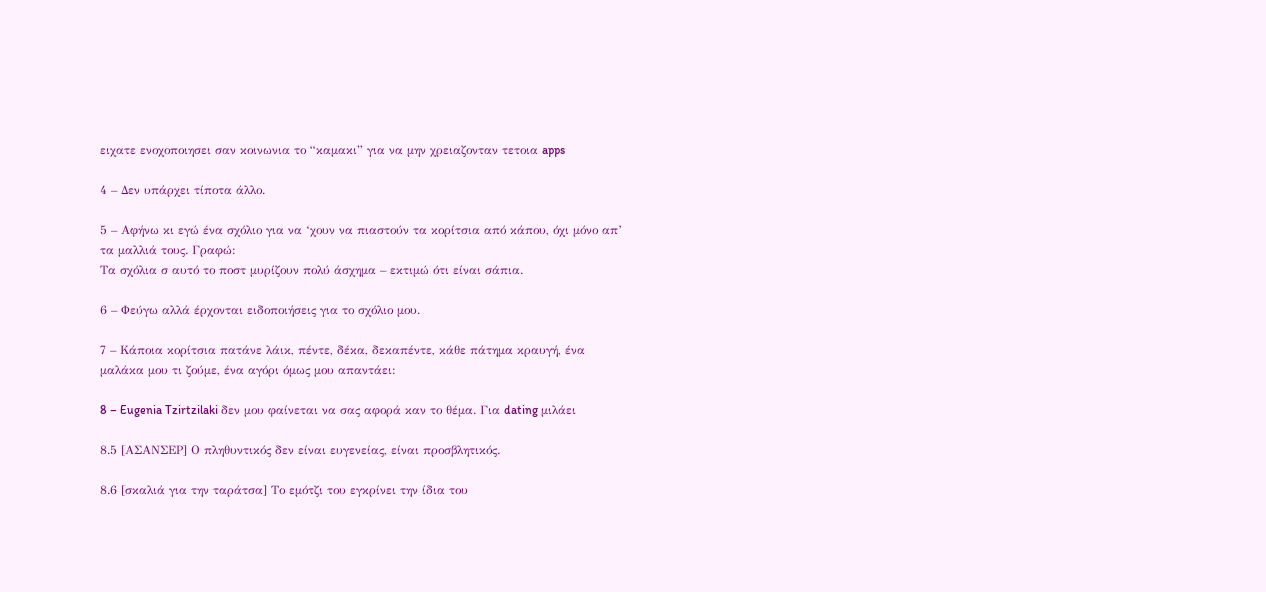ειχατε ενοχοποιησει σαν κοινωνια το “καμακι” για να μην χρειαζονταν τετοια apps

4 – Δεν υπάρχει τίποτα άλλο.

5 – Αφήνω κι εγώ ένα σχόλιο για να ‘χουν να πιαστούν τα κορίτσια από κάπου, όχι μόνο απ’ τα μαλλιά τους. Γραφώ:
Τα σχόλια σ αυτό το ποστ μυρίζουν πολύ άσχημα – εκτιμώ ότι είναι σάπια.

6 – Φεύγω αλλά έρχονται ειδοποιήσεις για το σχόλιο μου.

7 – Κάποια κορίτσια πατάνε λάικ, πέντε, δέκα, δεκαπέντε, κάθε πάτημα κραυγή, ένα μαλάκα μου τι ζούμε, ένα αγόρι όμως μου απαντάει:

8 – Eugenia Tzirtzilaki δεν μου φαίνεται να σας αφορά καν το θέμα. Για dating μιλάει

8.5 [ΑΣΑΝΣΕΡ] Ο πληθυντικός δεν είναι ευγενείας, είναι προσβλητικός.

8.6 [σκαλιά για την ταράτσα] Το εμότζι του εγκρίνει την ίδια του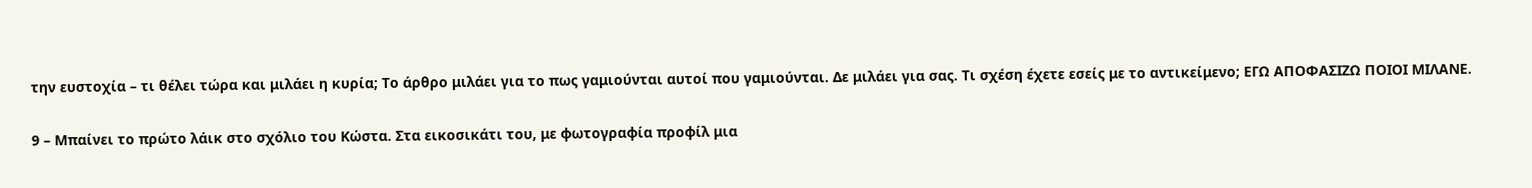την ευστοχία – τι θέλει τώρα και μιλάει η κυρία; Το άρθρο μιλάει για το πως γαμιούνται αυτοί που γαμιούνται. Δε μιλάει για σας. Τι σχέση έχετε εσείς με το αντικείμενο; ΕΓΩ ΑΠΟΦΑΣΙΖΩ ΠΟΙΟΙ ΜΙΛΑΝΕ.

9 – Μπαίνει το πρώτο λάικ στο σχόλιο του Κώστα. Στα εικοσικάτι του, με φωτογραφία προφίλ μια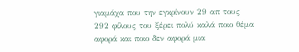γιαμάχα που την εγκρίνουν 29 απ τους 292 φίλους του ξέρει πολύ καλά ποιο θέμα αφορά και ποιο δεν αφορά μια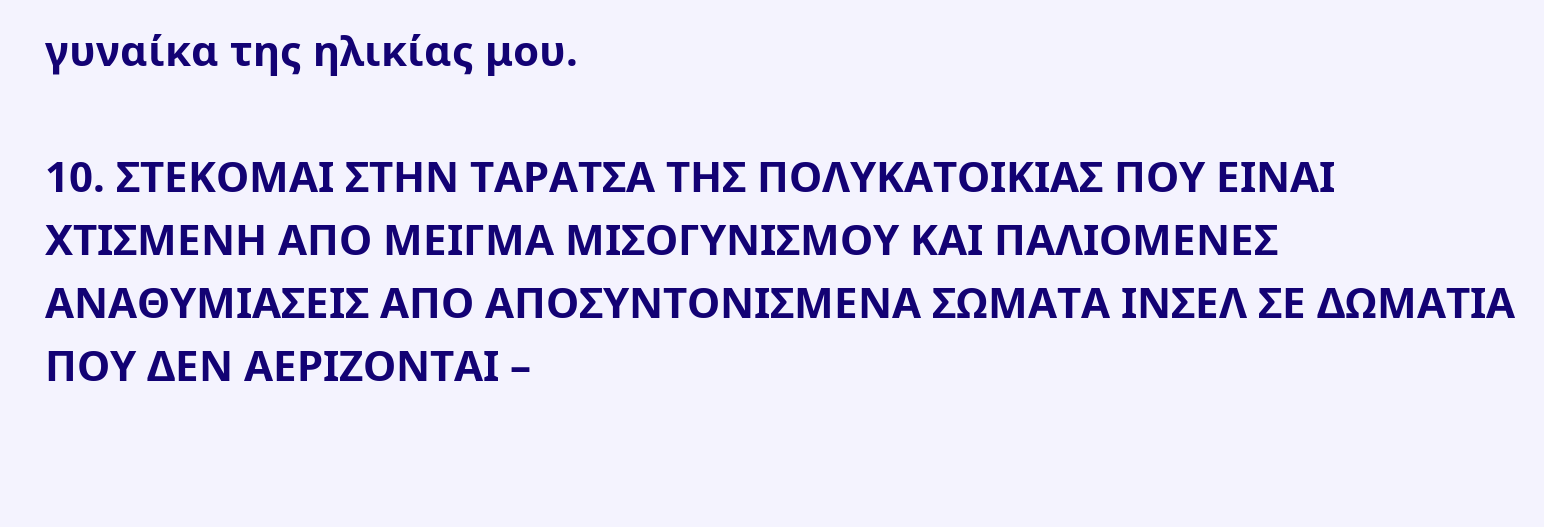γυναίκα της ηλικίας μου.

10. ΣΤΕΚΟΜΑΙ ΣΤΗΝ ΤΑΡΑΤΣΑ ΤΗΣ ΠΟΛΥΚΑΤΟΙΚΙΑΣ ΠΟΥ ΕΙΝΑΙ ΧΤΙΣΜΕΝΗ ΑΠΟ ΜΕΙΓΜΑ ΜΙΣΟΓΥΝΙΣΜΟΥ ΚΑΙ ΠΑΛΙΟΜΕΝΕΣ ΑΝΑΘΥΜΙΑΣΕΙΣ ΑΠΟ ΑΠΟΣΥΝΤΟΝΙΣΜΕΝΑ ΣΩΜΑΤΑ ΙΝΣΕΛ ΣΕ ΔΩΜΑΤΙΑ ΠΟΥ ΔΕΝ ΑΕΡΙΖΟΝΤΑΙ –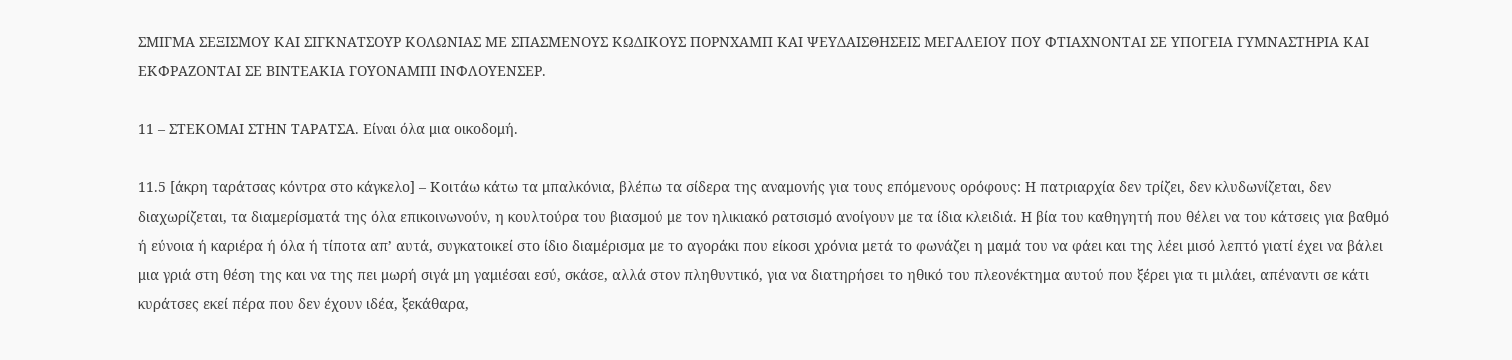ΣΜΙΓΜΑ ΣΕΞΙΣΜΟΥ ΚΑΙ ΣΙΓΚΝΑΤΣΟΥΡ ΚΟΛΩΝΙΑΣ ΜΕ ΣΠΑΣΜΕΝΟΥΣ ΚΩΔΙΚΟΥΣ ΠΟΡΝΧΑΜΠ ΚΑΙ ΨΕΥΔΑΙΣΘΗΣΕΙΣ ΜΕΓΑΛΕΙΟΥ ΠΟΥ ΦΤΙΑΧΝΟΝΤΑΙ ΣΕ ΥΠΟΓΕΙΑ ΓΥΜΝΑΣΤΗΡΙΑ ΚΑΙ ΕΚΦΡΑΖΟΝΤΑΙ ΣΕ ΒΙΝΤΕΑΚΙΑ ΓΟΥΟΝΑΜΠΙ ΙΝΦΛΟΥΕΝΣΕΡ.

11 – ΣΤΕΚΟΜΑΙ ΣΤΗΝ ΤΑΡΑΤΣΑ. Είναι όλα μια οικοδομή.

11.5 [άκρη ταράτσας κόντρα στο κάγκελο] – Κοιτάω κάτω τα μπαλκόνια, βλέπω τα σίδερα της αναμονής για τους επόμενους ορόφους: Η πατριαρχία δεν τρίζει, δεν κλυδωνίζεται, δεν διαχωρίζεται, τα διαμερίσματά της όλα επικοινωνούν, η κουλτούρα του βιασμού με τον ηλικιακό ρατσισμό ανοίγουν με τα ίδια κλειδιά. Η βία του καθηγητή που θέλει να του κάτσεις για βαθμό ή εύνοια ή καριέρα ή όλα ή τίποτα απ’ αυτά, συγκατοικεί στο ίδιο διαμέρισμα με το αγοράκι που είκοσι χρόνια μετά το φωνάζει η μαμά του να φάει και της λέει μισό λεπτό γιατί έχει να βάλει μια γριά στη θέση της και να της πει μωρή σιγά μη γαμιέσαι εσύ, σκάσε, αλλά στον πληθυντικό, για να διατηρήσει το ηθικό του πλεονέκτημα αυτού που ξέρει για τι μιλάει, απέναντι σε κάτι κυράτσες εκεί πέρα που δεν έχουν ιδέα, ξεκάθαρα,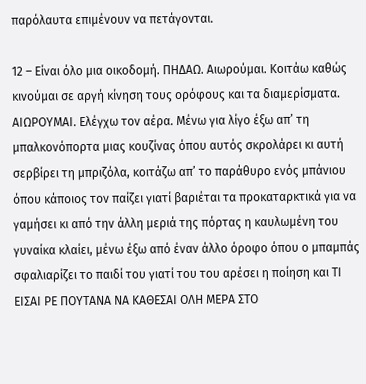παρόλαυτα επιμένουν να πετάγονται.

12 – Είναι όλο μια οικοδομή. ΠΗΔΑΩ. Αιωρούμαι. Κοιτάω καθώς κινούμαι σε αργή κίνηση τους ορόφους και τα διαμερίσματα. ΑΙΩΡΟΥΜΑΙ. Ελέγχω τον αέρα. Μένω για λίγο έξω απ’ τη μπαλκονόπορτα μιας κουζίνας όπου αυτός σκρολάρει κι αυτή σερβίρει τη μπριζόλα, κοιτάζω απ’ το παράθυρο ενός μπάνιου όπου κάποιος τον παίζει γιατί βαριέται τα προκαταρκτικά για να γαμήσει κι από την άλλη μεριά της πόρτας η καυλωμένη του γυναίκα κλαίει, μένω έξω από έναν άλλο όροφο όπου ο μπαμπάς σφαλιαρίζει το παιδί του γιατί του του αρέσει η ποίηση και ΤΙ ΕΙΣΑΙ ΡΕ ΠΟΥΤΑΝΑ ΝΑ ΚΑΘΕΣΑΙ ΟΛΗ ΜΕΡΑ ΣΤΟ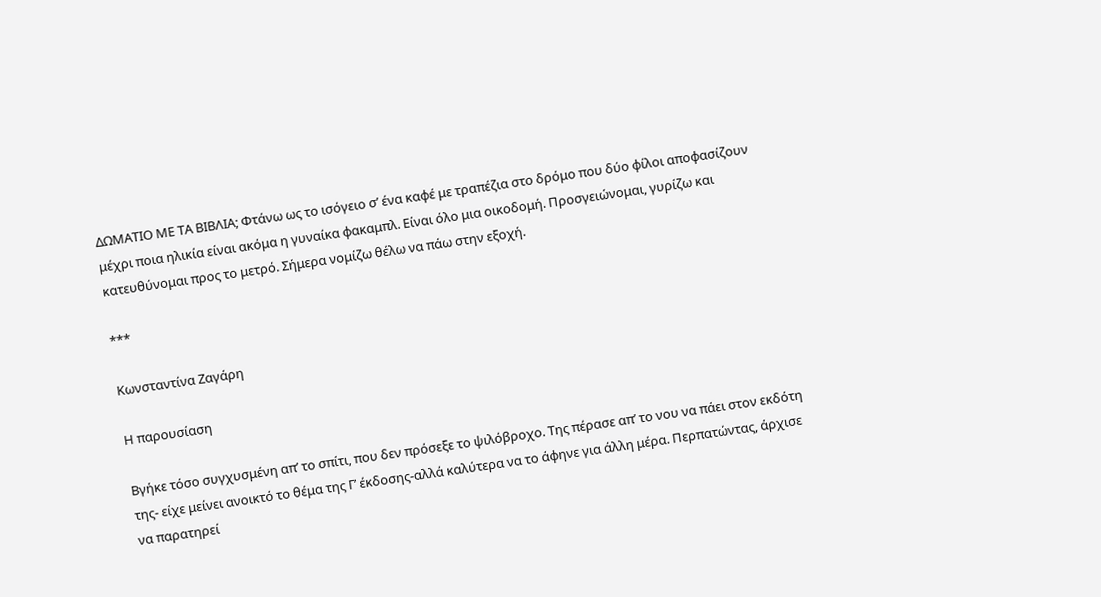ΔΩΜΑΤΙΟ ΜΕ ΤΑ ΒΙΒΛΙΑ; Φτάνω ως το ισόγειο σ’ ένα καφέ με τραπέζια στο δρόμο που δύο φίλοι αποφασίζουν μέχρι ποια ηλικία είναι ακόμα η γυναίκα φακαμπλ. Είναι όλο μια οικοδομή. Προσγειώνομαι, γυρίζω και κατευθύνομαι προς το μετρό. Σήμερα νομίζω θέλω να πάω στην εξοχή.

***

Κωνσταντίνα Ζαγάρη

Η παρουσίαση

Βγήκε τόσο συγχυσμένη απ’ το σπίτι, που δεν πρόσεξε το ψιλόβροχο. Της πέρασε απ’ το νου να πάει στον εκδότη της- είχε μείνει ανοικτό το θέμα της Γ’ έκδοσης-αλλά καλύτερα να το άφηνε για άλλη μέρα. Περπατώντας, άρχισε να παρατηρεί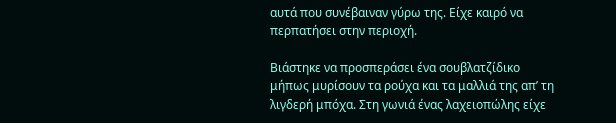αυτά που συνέβαιναν γύρω της. Είχε καιρό να περπατήσει στην περιοχή.

Βιάστηκε να προσπεράσει ένα σουβλατζίδικο μήπως μυρίσουν τα ρούχα και τα μαλλιά της απ’ τη λιγδερή μπόχα. Στη γωνιά ένας λαχειοπώλης είχε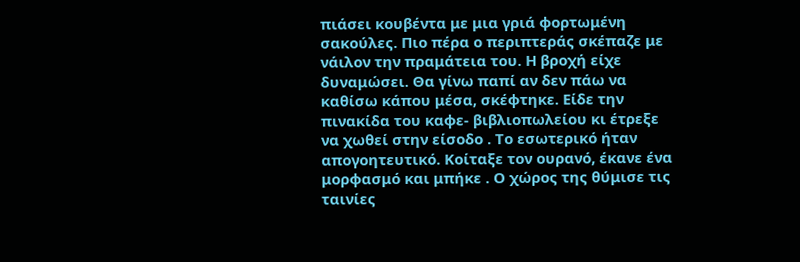πιάσει κουβέντα με μια γριά φορτωμένη σακούλες. Πιο πέρα ο περιπτεράς σκέπαζε με νάιλον την πραμάτεια του. Η βροχή είχε δυναμώσει. Θα γίνω παπί αν δεν πάω να καθίσω κάπου μέσα, σκέφτηκε. Είδε την πινακίδα του καφε- βιβλιοπωλείου κι έτρεξε να χωθεί στην είσοδο . Το εσωτερικό ήταν απογοητευτικό. Κοίταξε τον ουρανό, έκανε ένα μορφασμό και μπήκε . Ο χώρος της θύμισε τις ταινίες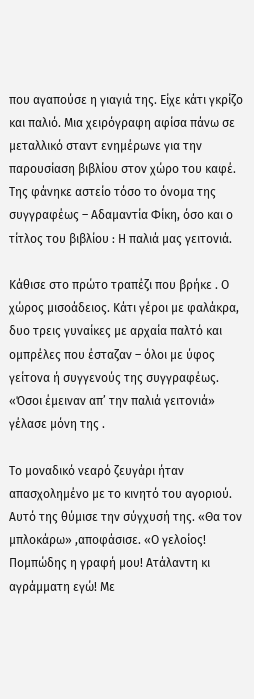που αγαπούσε η γιαγιά της. Είχε κάτι γκρίζο και παλιό. Μια χειρόγραφη αφίσα πάνω σε μεταλλικό σταντ ενημέρωνε για την παρουσίαση βιβλίου στον χώρο του καφέ. Της φάνηκε αστείο τόσο το όνομα της συγγραφέως – Αδαμαντία Φίκη, όσο και ο τίτλος του βιβλίου : Η παλιά μας γειτονιά.

Κάθισε στο πρώτο τραπέζι που βρήκε . Ο χώρος μισοάδειος. Κάτι γέροι με φαλάκρα, δυο τρεις γυναίκες με αρχαία παλτό και ομπρέλες που έσταζαν – όλοι με ύφος γείτονα ή συγγενούς της συγγραφέως. «Όσοι έμειναν απ’ την παλιά γειτονιά» γέλασε μόνη της .

Το μοναδικό νεαρό ζευγάρι ήταν απασχολημένο με το κινητό του αγοριού. Αυτό της θύμισε την σύγχυσή της. «Θα τον μπλοκάρω» ,αποφάσισε. «Ο γελοίος! Πομπώδης η γραφή μου! Ατάλαντη κι αγράμματη εγώ! Με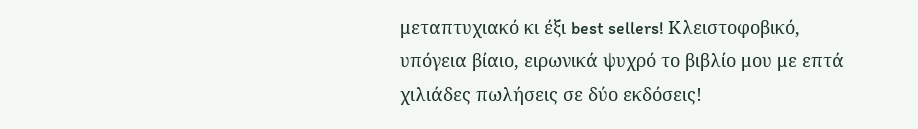μεταπτυχιακό κι έξι best sellers! Κλειστοφοβικό, υπόγεια βίαιο, ειρωνικά ψυχρό το βιβλίο μου με επτά χιλιάδες πωλήσεις σε δύο εκδόσεις!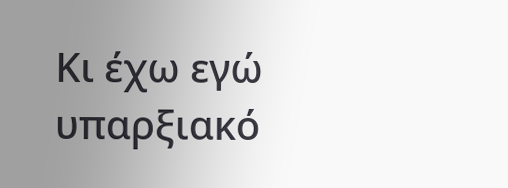Κι έχω εγώ υπαρξιακό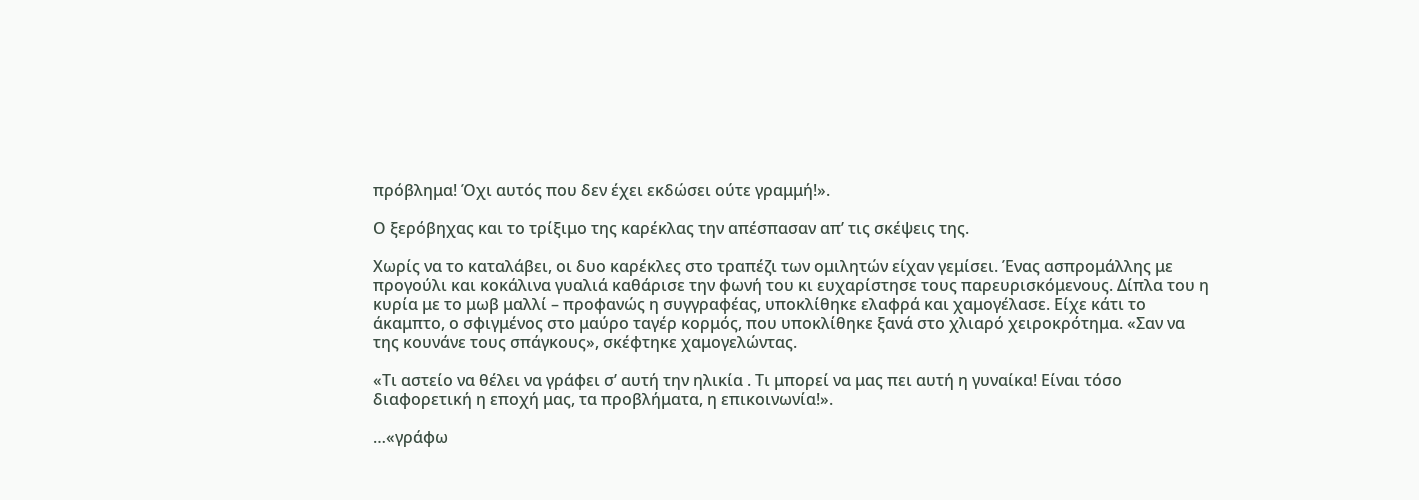πρόβλημα! Όχι αυτός που δεν έχει εκδώσει ούτε γραμμή!».

Ο ξερόβηχας και το τρίξιμο της καρέκλας την απέσπασαν απ’ τις σκέψεις της.

Χωρίς να το καταλάβει, οι δυο καρέκλες στο τραπέζι των ομιλητών είχαν γεμίσει. Ένας ασπρομάλλης με προγούλι και κοκάλινα γυαλιά καθάρισε την φωνή του κι ευχαρίστησε τους παρευρισκόμενους. Δίπλα του η κυρία με το μωβ μαλλί – προφανώς η συγγραφέας, υποκλίθηκε ελαφρά και χαμογέλασε. Είχε κάτι το άκαμπτο, ο σφιγμένος στο μαύρο ταγέρ κορμός, που υποκλίθηκε ξανά στο χλιαρό χειροκρότημα. «Σαν να της κουνάνε τους σπάγκους», σκέφτηκε χαμογελώντας.

«Τι αστείο να θέλει να γράφει σ’ αυτή την ηλικία . Τι μπορεί να μας πει αυτή η γυναίκα! Είναι τόσο διαφορετική η εποχή μας, τα προβλήματα, η επικοινωνία!».

…«γράφω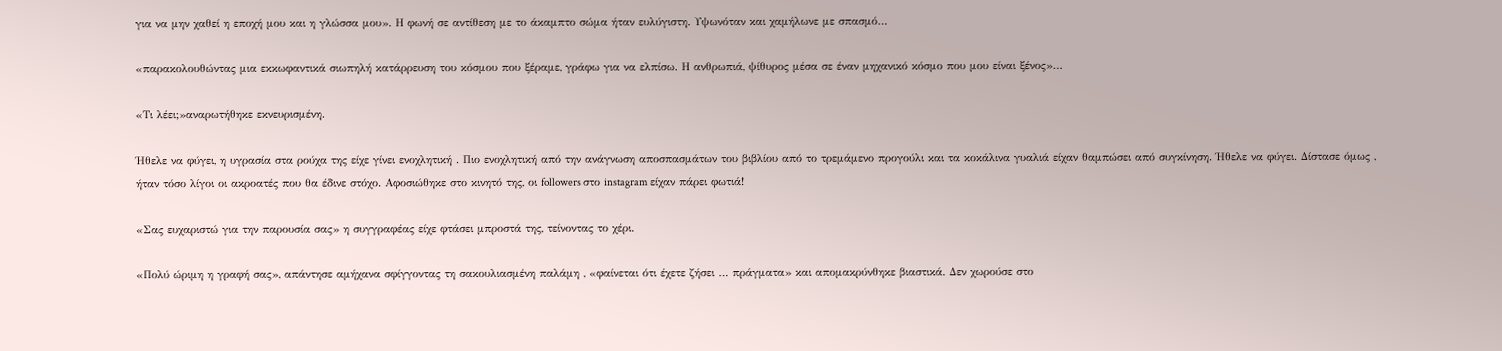για να μην χαθεί η εποχή μου και η γλώσσα μου». Η φωνή σε αντίθεση με το άκαμπτο σώμα ήταν ευλύγιστη. Υψωνόταν και χαμήλωνε με σπασμό…

«παρακολουθώντας μια εκκωφαντικά σιωπηλή κατάρρευση του κόσμου που ξέραμε, γράφω για να ελπίσω. Η ανθρωπιά, ψίθυρος μέσα σε έναν μηχανικό κόσμο που μου είναι ξένος»…

«Τι λέει;»αναρωτήθηκε εκνευρισμένη.

Ήθελε να φύγει, η υγρασία στα ρούχα της είχε γίνει ενοχλητική . Πιο ενοχλητική από την ανάγνωση αποσπασμάτων του βιβλίου από το τρεμάμενο προγούλι και τα κοκάλινα γυαλιά είχαν θαμπώσει από συγκίνηση. Ήθελε να φύγει. Δίστασε όμως , ήταν τόσο λίγοι οι ακροατές που θα έδινε στόχο. Αφοσιώθηκε στο κινητό της, οι followers στο instagram είχαν πάρει φωτιά!

«Σας ευχαριστώ για την παρουσία σας» η συγγραφέας είχε φτάσει μπροστά της, τείνοντας το χέρι.

«Πολύ ώριμη η γραφή σας», απάντησε αμήχανα σφίγγοντας τη σακουλιασμένη παλάμη , «φαίνεται ότι έχετε ζήσει … πράγματα» και απομακρύνθηκε βιαστικά. Δεν χωρούσε στο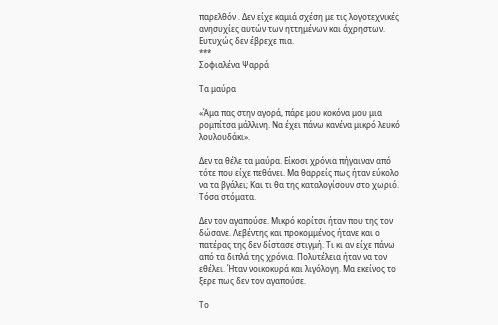παρελθόν . Δεν είχε καμιά σχέση με τις λογοτεχνικές ανησυχίες αυτών των ηττημένων και άχρηστων. Ευτυχώς δεν έβρεχε πια.
***
Σοφιαλένα Ψαρρά

Τα μαύρα

«Άμα πας στην αγορά, πάρε μου κοκόνα μου μια ρομπίτσα μάλλινη. Να έχει πάνω κανένα μικρό λευκό λουλουδάκι».

Δεν τα θέλε τα μαύρα. Είκοσι χρόνια πήγαιναν από τότε που είχε πεθάνει. Μα θαρρείς πως ήταν εύκολο να τα βγάλει; Και τι θα της καταλογίσουν στο χωριό. Τόσα στόματα.

Δεν τον αγαπούσε. Μικρό κορίτσι ήταν που της τον δώσανε. Λεβέντης και προκομμένος ήτανε και ο πατέρας της δεν δίστασε στιγμή. Τι κι αν είχε πάνω από τα διπλά της χρόνια. Πολυτέλεια ήταν να τον εθέλει. Ήταν νοικοκυρά και λιγόλογη. Μα εκείνος το ξερε πως δεν τον αγαπούσε.

Το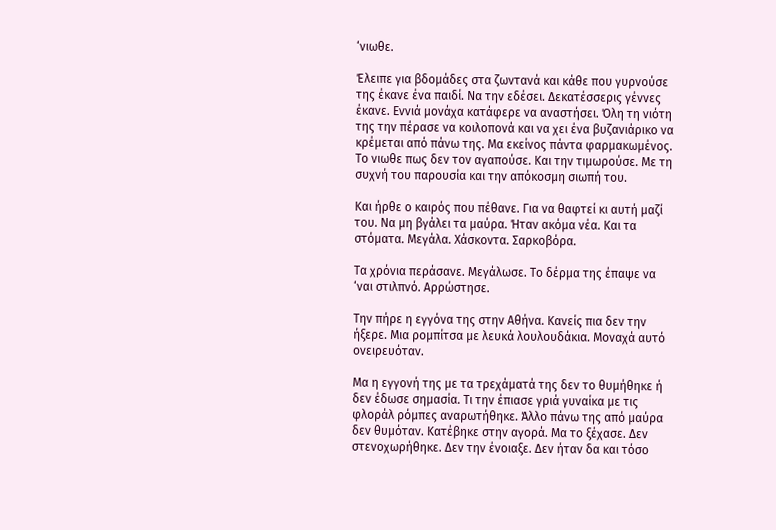‘νιωθε.

Έλειπε για βδομάδες στα ζωντανά και κάθε που γυρνούσε της έκανε ένα παιδί. Να την εδέσει. Δεκατέσσερις γέννες έκανε. Εννιά μονάχα κατάφερε να αναστήσει. Όλη τη νιότη της την πέρασε να κοιλοπονά και να χει ένα βυζανιάρικο να κρέμεται από πάνω της. Μα εκείνος πάντα φαρμακωμένος. Το νιωθε πως δεν τον αγαπούσε. Και την τιμωρούσε. Με τη συχνή του παρουσία και την απόκοσμη σιωπή του.

Και ήρθε ο καιρός που πέθανε. Για να θαφτεί κι αυτή μαζί του. Να μη βγάλει τα μαύρα. Ήταν ακόμα νέα. Και τα στόματα. Μεγάλα. Χάσκοντα. Σαρκοβόρα.

Τα χρόνια περάσανε. Μεγάλωσε. Το δέρμα της έπαψε να ‘ναι στιλπνό. Αρρώστησε.

Την πήρε η εγγόνα της στην Αθήνα. Κανείς πια δεν την ήξερε. Μια ρομπίτσα με λευκά λουλουδάκια. Μοναχά αυτό ονειρευόταν.

Μα η εγγονή της με τα τρεχάματά της δεν το θυμήθηκε ή δεν έδωσε σημασία. Τι την έπιασε γριά γυναίκα με τις φλοράλ ρόμπες αναρωτήθηκε. Άλλο πάνω της από μαύρα δεν θυμόταν. Κατέβηκε στην αγορά. Μα το ξέχασε. Δεν στενοχωρήθηκε. Δεν την ένοιαξε. Δεν ήταν δα και τόσο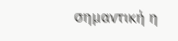σημαντική η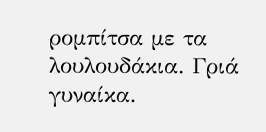ρομπίτσα με τα λουλουδάκια. Γριά γυναίκα.